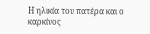Η ηλικία του πατέρα και ο καρκίνος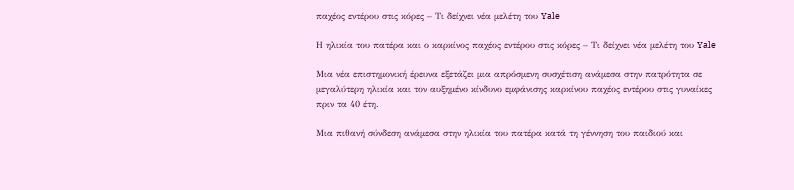παχέος εντέρου στις κόρες – Τι δείχνει νέα μελέτη του Yale

Η ηλικία του πατέρα και ο καρκίνος παχέος εντέρου στις κόρες – Τι δείχνει νέα μελέτη του Yale

Μια νέα επιστημονική έρευνα εξετάζει μια απρόσμενη συσχέτιση ανάμεσα στην πατρότητα σε μεγαλύτερη ηλικία και τον αυξημένο κίνδυνο εμφάνισης καρκίνου παχέος εντέρου στις γυναίκες πριν τα 40 έτη.

Μια πιθανή σύνδεση ανάμεσα στην ηλικία του πατέρα κατά τη γέννηση του παιδιού και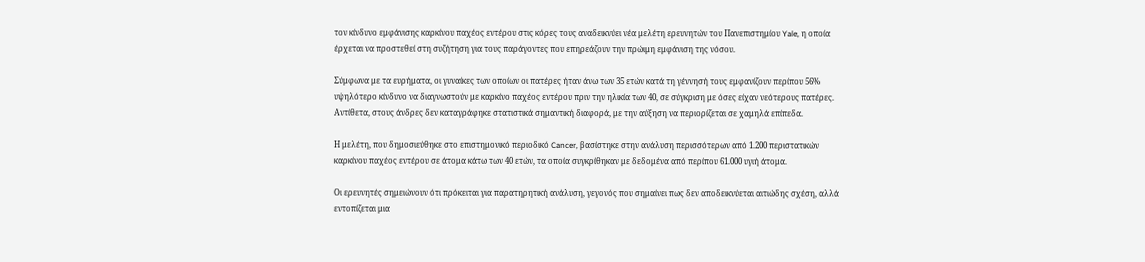τον κίνδυνο εμφάνισης καρκίνου παχέος εντέρου στις κόρες τους αναδεικνύει νέα μελέτη ερευνητών του Πανεπιστημίου Yale, η οποία έρχεται να προστεθεί στη συζήτηση για τους παράγοντες που επηρεάζουν την πρώιμη εμφάνιση της νόσου.

Σύμφωνα με τα ευρήματα, οι γυναίκες των οποίων οι πατέρες ήταν άνω των 35 ετών κατά τη γέννησή τους εμφανίζουν περίπου 56% υψηλότερο κίνδυνο να διαγνωστούν με καρκίνο παχέος εντέρου πριν την ηλικία των 40, σε σύγκριση με όσες είχαν νεότερους πατέρες. Αντίθετα, στους άνδρες δεν καταγράφηκε στατιστικά σημαντική διαφορά, με την αύξηση να περιορίζεται σε χαμηλά επίπεδα.

Η μελέτη, που δημοσιεύθηκε στο επιστημονικό περιοδικό Cancer, βασίστηκε στην ανάλυση περισσότερων από 1.200 περιστατικών καρκίνου παχέος εντέρου σε άτομα κάτω των 40 ετών, τα οποία συγκρίθηκαν με δεδομένα από περίπου 61.000 υγιή άτομα.

Οι ερευνητές σημειώνουν ότι πρόκειται για παρατηρητική ανάλυση, γεγονός που σημαίνει πως δεν αποδεικνύεται αιτιώδης σχέση, αλλά εντοπίζεται μια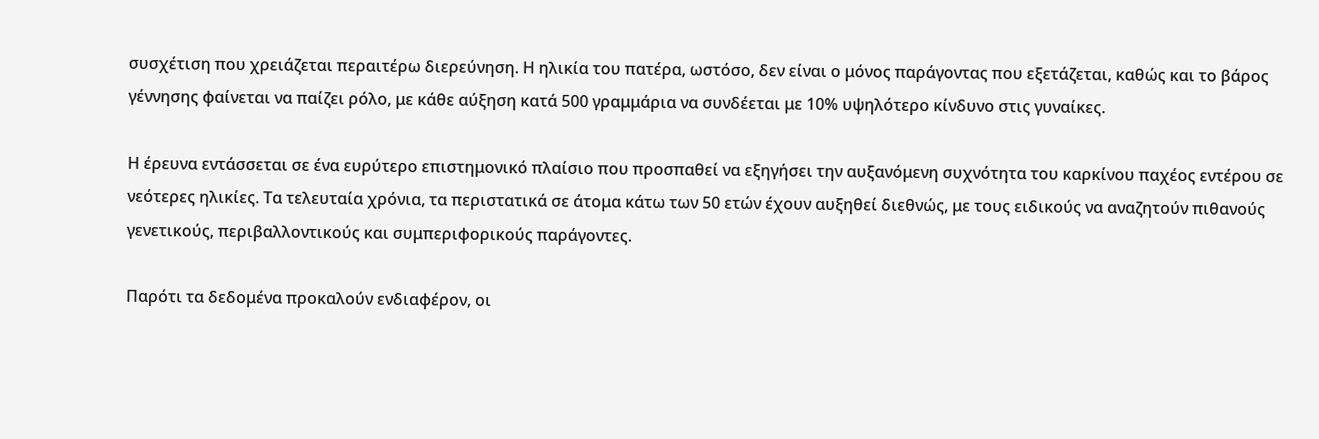συσχέτιση που χρειάζεται περαιτέρω διερεύνηση. Η ηλικία του πατέρα, ωστόσο, δεν είναι ο μόνος παράγοντας που εξετάζεται, καθώς και το βάρος γέννησης φαίνεται να παίζει ρόλο, με κάθε αύξηση κατά 500 γραμμάρια να συνδέεται με 10% υψηλότερο κίνδυνο στις γυναίκες.

Η έρευνα εντάσσεται σε ένα ευρύτερο επιστημονικό πλαίσιο που προσπαθεί να εξηγήσει την αυξανόμενη συχνότητα του καρκίνου παχέος εντέρου σε νεότερες ηλικίες. Τα τελευταία χρόνια, τα περιστατικά σε άτομα κάτω των 50 ετών έχουν αυξηθεί διεθνώς, με τους ειδικούς να αναζητούν πιθανούς γενετικούς, περιβαλλοντικούς και συμπεριφορικούς παράγοντες.

Παρότι τα δεδομένα προκαλούν ενδιαφέρον, οι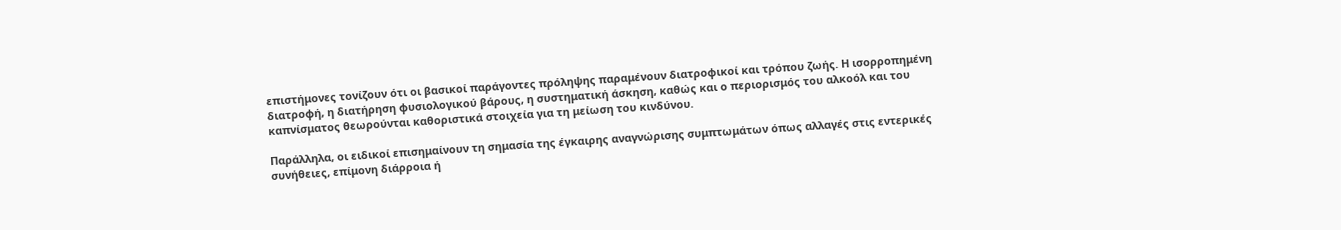επιστήμονες τονίζουν ότι οι βασικοί παράγοντες πρόληψης παραμένουν διατροφικοί και τρόπου ζωής. Η ισορροπημένη διατροφή, η διατήρηση φυσιολογικού βάρους, η συστηματική άσκηση, καθώς και ο περιορισμός του αλκοόλ και του καπνίσματος θεωρούνται καθοριστικά στοιχεία για τη μείωση του κινδύνου.

Παράλληλα, οι ειδικοί επισημαίνουν τη σημασία της έγκαιρης αναγνώρισης συμπτωμάτων όπως αλλαγές στις εντερικές συνήθειες, επίμονη διάρροια ή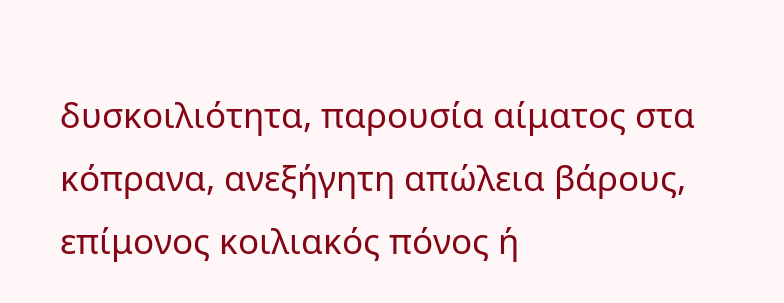δυσκοιλιότητα, παρουσία αίματος στα κόπρανα, ανεξήγητη απώλεια βάρους, επίμονος κοιλιακός πόνος ή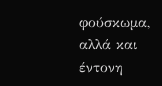φούσκωμα, αλλά και έντονη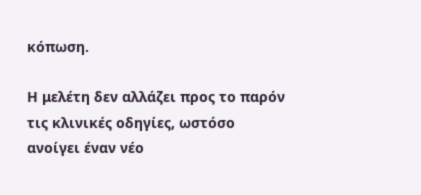κόπωση.

Η μελέτη δεν αλλάζει προς το παρόν τις κλινικές οδηγίες, ωστόσο ανοίγει έναν νέο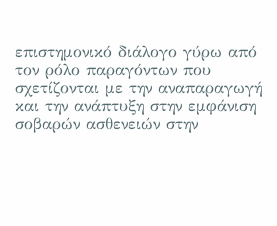επιστημονικό διάλογο γύρω από τον ρόλο παραγόντων που σχετίζονται με την αναπαραγωγή και την ανάπτυξη στην εμφάνιση σοβαρών ασθενειών στην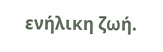ενήλικη ζωή.